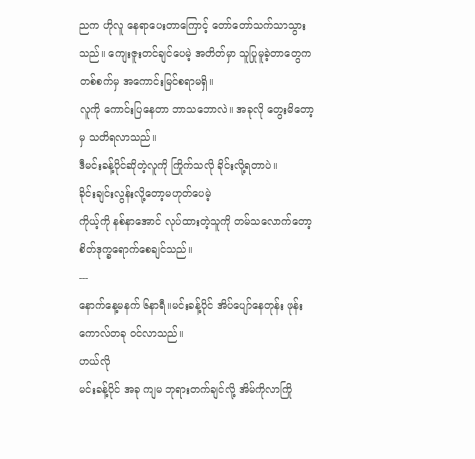ညက ဟိုလူ နေရာပေးတာကြောင့် တော်တော်သက်သာသွားသည်။ ကျေးဇူးတင်ချင်ပေမဲ့ အတိတ်မှာ သူပြုမူခဲ့တာတွေက တစ်စက်မှ အကောင်းမြင်စရာမရှိ။
လူကို ကောင်းပြနေတာ ဘာသဘောလဲ။ အခုလို တွေးမိတော့မှ သတိရလာသည်။
ဒီမင်းခန့်ပိုင်ဆိုတဲ့လူကို ကြိုက်သလို ခိုင်းလို့ရတာပဲ။
ခိုင်းချင်းလွန်းလို့တော့မဟုတ်ပေမဲ့
ကိုယ့်ကို နစ်နာအောင် လုပ်ထားတဲ့သူကို တမ်သလောက်တော့ စိတ်ဒုက္ခရောက်စေချင်သည်။
---
နောက်နေ့မနက် ၆နာရီ။မင်းခန့်ပိုင် အိပ်ပျော်နေတုန်း ဖုန်းကောလ်တခု ဝင်လာသည်။
ဟယ်လို
မင်းခန့်ပိုင် အခု ကျမ ဘုရားတက်ချင်လို့ အိမ်ကိုလာကြို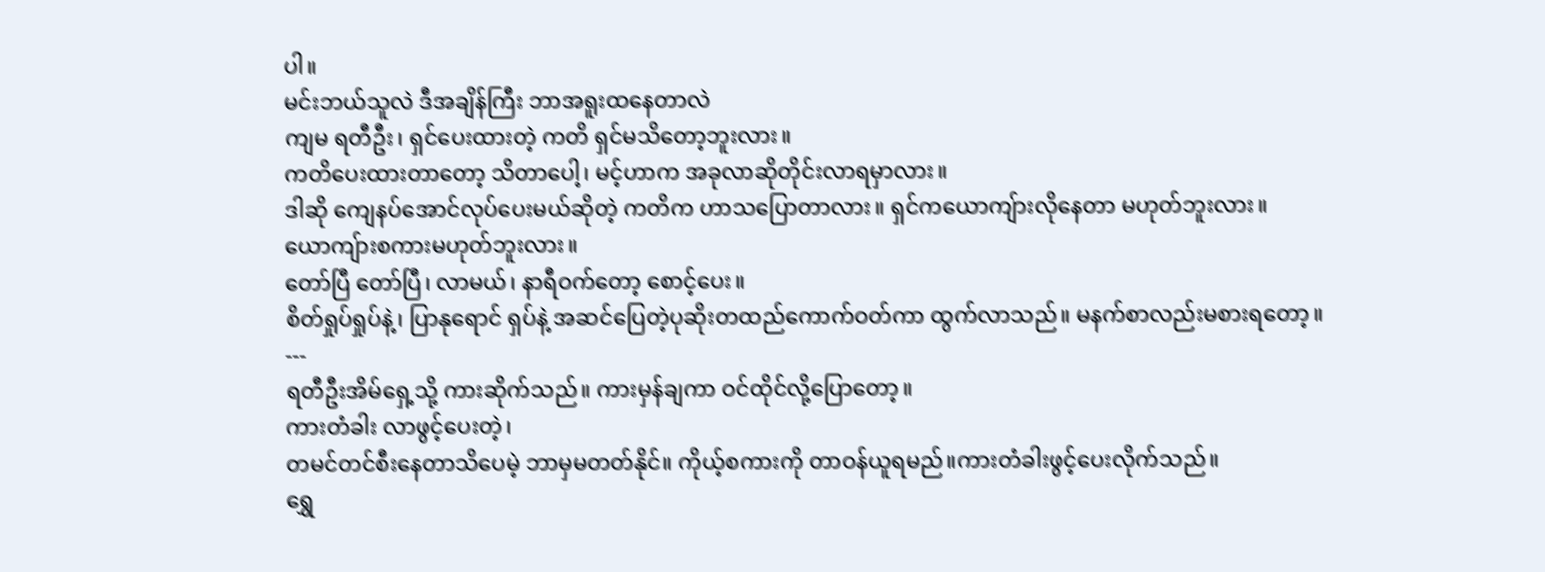ပါ။
မင်းဘယ်သူလဲ ဒီအချိန်ကြီး ဘာအရူးထနေတာလဲ
ကျမ ရတီဦး၊ ရှင်ပေးထားတဲ့ ကတိ ရှင်မသိတော့ဘူးလား။
ကတိပေးထားတာတော့ သိတာပေါ့၊ မင့်ဟာက အခုလာဆိုတိုင်းလာရမှာလား။
ဒါဆို ကျေနပ်အောင်လုပ်ပေးမယ်ဆိုတဲ့ ကတိက ဟာသပြောတာလား။ ရှင်ကယောကျ်ားလိုနေတာ မဟုတ်ဘူးလား။ ယောကျ်ားစကားမဟုတ်ဘူးလား။
တော်ပြီ တော်ပြီ၊ လာမယ်၊ နာရီဝက်တော့ စောင့်ပေး။
စိတ်ရှုပ်ရှုပ်နဲ့၊ ပြာနုရောင် ရှပ်နဲ့ အဆင်ပြေတဲ့ပုဆိုးတထည်ကောက်ဝတ်ကာ ထွက်လာသည်။ မနက်စာလည်းမစားရတော့။
---
ရတီဦးအိမ်ရှေ့သို့ ကားဆိုက်သည်။ ကားမှန်ချကာ ဝင်ထိုင်လို့ပြောတော့။
ကားတံခါး လာဖွင့်ပေးတဲ့၊
တမင်တင်စီးနေတာသိပေမဲ့ ဘာမှမတတ်နိုင်။ ကိုယ့်စကားကို တာဝန်ယူရမည်။ကားတံခါးဖွင့်ပေးလိုက်သည်။
ရွှေ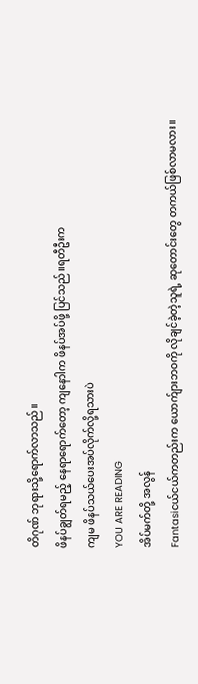တိဂုဏ် ဘုရားသို့ရောက်လာသည်။
ဖိနပ်ချွတ်ရမည့် နေရာရောက်တော့ ကျနောါက ဖိနပ်အပ်ဖို့ ပြင်သည်။ရတီဦးက
ကျမ ဖိနပ်သယ်ပေးအပ်လိုက်လို့ရသားပဲ
YOU ARE READING
အိပ်မက်တို့ အလွန်
Fantasiငယ်ငယ်ကတည်းက ယောက်ျားဘဝကို လိုချင်ခဲ့တဲ့သူရဲ့ ဆုတောင်းတွေ တကယ်ဖြစ်လာမလား။